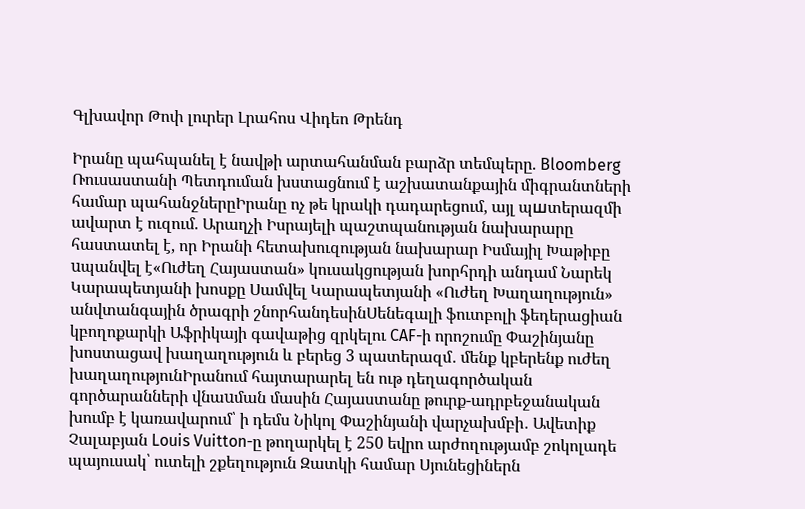Գլխավոր Թոփ լուրեր Լրահոս Վիդեո Թրենդ

Իրանը պահպանել է նավթի արտահանման բարձր տեմպերը. Bloomberg Ռուսաստանի Պետդուման խստացնում է աշխատանքային միգրանտների համար պահանջներըԻրանը ոչ թե կրակի դադարեցում, այլ պшտերազմի ավարտ է ուզում. Արաղչի Իսրայելի պաշտպանության նախարարը հաստատել է, որ Իրանի հետախուզության նախարար Իսմայիլ Խաթիբը uպանվել է«Ուժեղ Հայաստան» կուսակցության խորհրդի անդամ Նարեկ Կարապետյանի խոսքը Սամվել Կարապետյանի «Ուժեղ Խաղաղություն» անվտանգային ծրագրի շնորհանդեսինՍենեգալի ֆուտբոլի ֆեդերացիան կբողոքարկի Աֆրիկայի գավաթից զրկելու CAF-ի որոշումը Փաշինյանը խոստացավ խաղաղություն և բերեց 3 պատերազմ․ մենք կբերենք ուժեղ խաղաղությունԻրանում հայտարարել են ութ դեղագործական գործարանների վնաuման մասին Հայաստանը թուրք-ադրբեջանական խումբ է կառավարում՝ ի դեմս Նիկոլ Փաշինյանի վարչախմբի․ Ավետիք Չալաբյան Louis Vuitton-ը թողարկել է 250 եվրո արժողությամբ շոկոլադե պայուսակ՝ ուտելի շքեղություն Զատկի համար Սյունեցիներն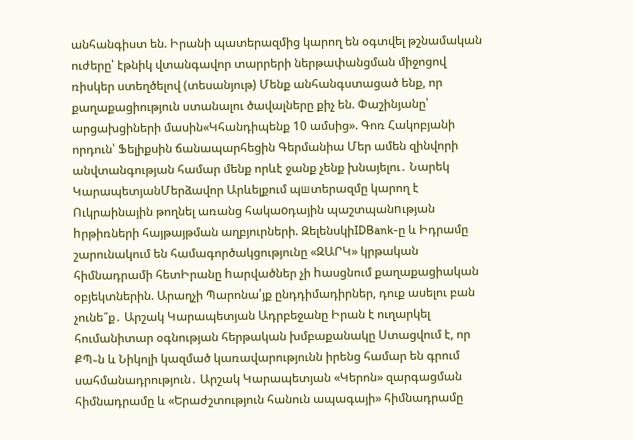անհանգիստ են. Իրանի պատերազմից կարող են օգտվել թշնամական ուժերը՝ էթնիկ վտանգավոր տարրերի ներթափանցման միջոցով ռիսկեր ստեղծելով (տեսանյութ) Մենք անհանգստացած ենք, որ քաղաքացիություն ստանալու ծավալները քիչ են. Փաշինյանը՝ արցախցիների մասին«Կհանդիպենք 10 ամսից». Գոռ Հակոբյանի որդուն՝ Ֆելիքսին ճանապարհեցին Գերմանիա Մեր ամեն զինվորի անվտանգության համար մենք որևէ ջանք չենք խնայելու․ Նարեկ ԿարապետյանՄերձավոր Արևելքում պшտերազմը կարող է Ուկրաինային թողնել առանց հակաoդային պաշտպանnւթյան hրթիռների հայթայթման աղբյուրների. ԶելենսկիIDBank-ը և Իդրամը շարունակում են համագործակցությունը «ԶԱՐԿ» կրթական հիմնադրամի հետԻրանը hարվածներ չի hասցնում քաղաքացիական օբյեկտներին. Արաղչի Պարոնա՛յք ընդդիմադիրներ, դուք ասելու բան չունե՞ք․ Արշակ Կարապետյան Ադրբեջանը Իրան է ուղարկել հումանիտար օգնության հերթական խմբաքանակը Ստացվում է, որ ՔՊ֊ն և Նիկոլի կազմած կառավարությունն իրենց համար են գրում սահմանադրություն․ Արշակ Կարապետյան «Կերոն» զարգացման հիմնադրամը և «Երաժշտություն հանուն ապագայի» հիմնադրամը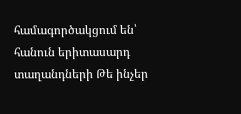համագործակցում են՝ հանուն երիտասարդ տաղանդների Թե ինչեր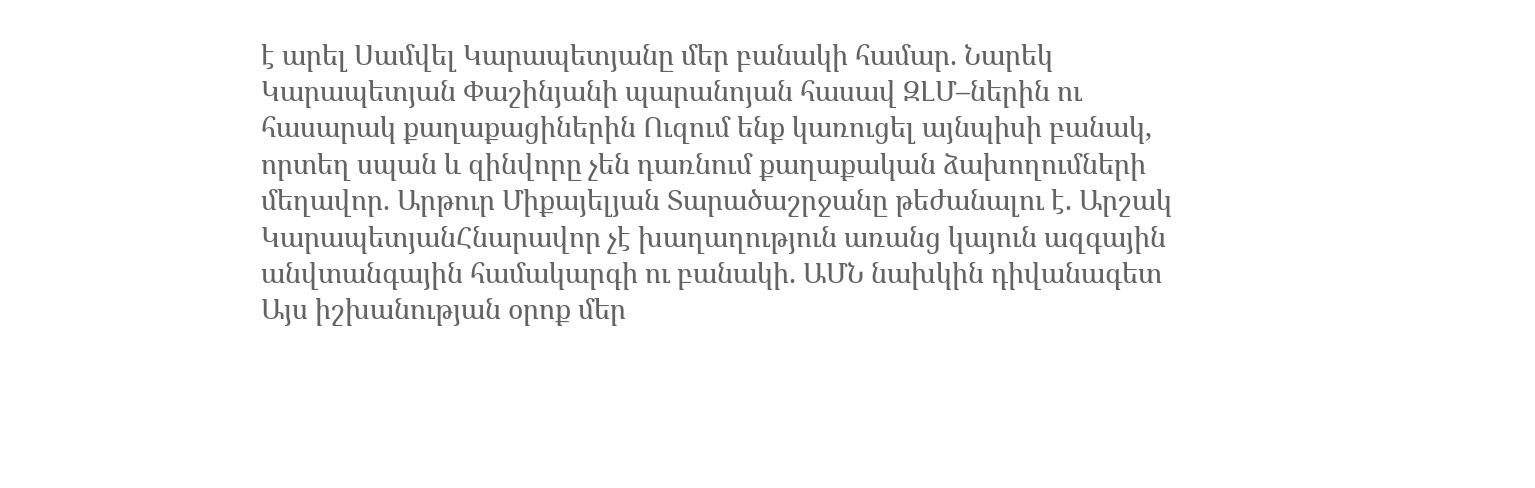է արել Սամվել Կարապետյանը մեր բանակի համար. Նարեկ Կարապետյան Փաշինյանի պարանոյան հասավ ԶԼՄ–ներին ու հասարակ քաղաքացիներին Ուզում ենք կառուցել այնպիսի բանակ, որտեղ սպան և զինվորը չեն դառնում քաղաքական ձախողումների մեղավոր. Արթուր Միքայելյան Տարածաշրջանը թեժանալու է. Արշակ ԿարապետյանՀնարավոր չէ խաղաղություն առանց կայուն ազգային անվտանգային համակարգի ու բանակի. ԱՄՆ նախկին դիվանագետ Այս իշխանության օրոք մեր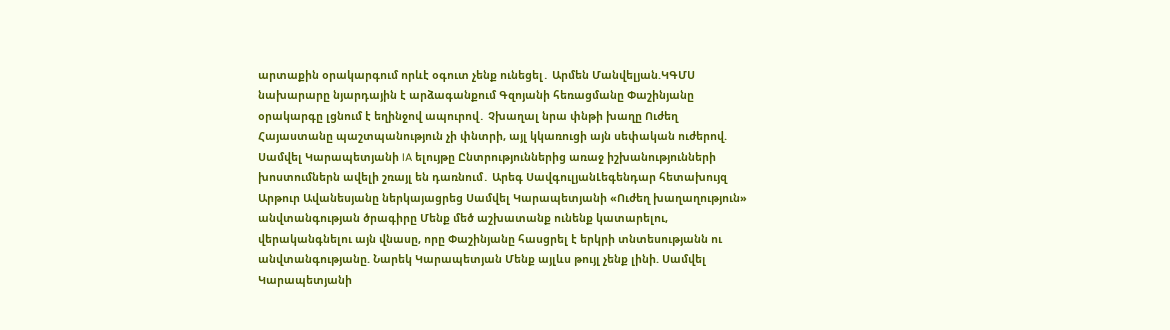արտաքին օրակարգում որևէ օգուտ չենք ունեցել․ Արմեն Մանվելյան.ԿԳՄՍ նախարարը նյարդային է արձագանքում Գզոյանի հեռացմանը Փաշինյանը օրակարգը լցնում է եղինջով ապուրով․ Չխաղալ նրա փնթի խաղը Ուժեղ Հայաստանը պաշտպանություն չի փնտրի, այլ կկառուցի այն սեփական ուժերով. Սամվել Կարապետյանի IA ելույթը Ընտրություններից առաջ իշխանությունների խոստումներն ավելի շռայլ են դառնում․ Արեգ ՍավգուլյանԼեգենդար հետախույզ Արթուր Ավանեսյանը ներկայացրեց Սամվել Կարապետյանի «Ուժեղ խաղաղություն» անվտանգության ծրագիրը Մենք մեծ աշխատանք ունենք կատարելու, վերականգնելու այն վնասը, որը Փաշինյանը հասցրել է երկրի տնտեսությանն ու անվտանգությանը. Նարեկ Կարապետյան Մենք այլևս թույլ չենք լինի. Սամվել Կարապետյանի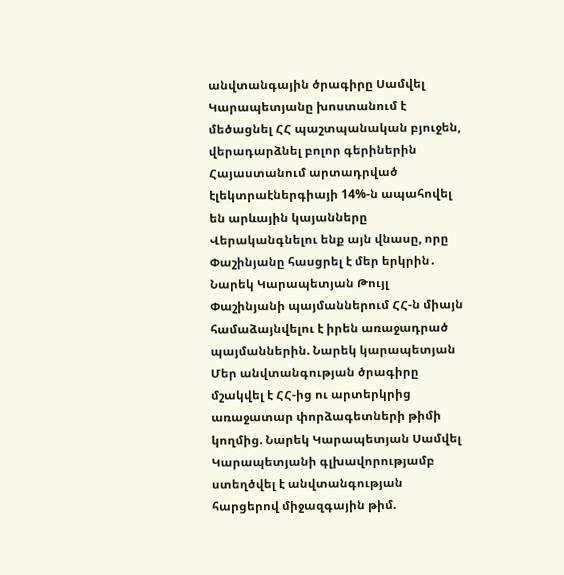անվտանգային ծրագիրը Սամվել Կարապետյանը խոստանում է մեծացնել ՀՀ պաշտպանական բյուջեն, վերադարձնել բոլոր գերիներին Հայաստանում արտադրված էլեկտրաէներգիայի 14%-ն ապահովել են արևային կայանները Վերականգնելու ենք այն վնասը, որը Փաշինյանը հասցրել է մեր երկրին․ Նարեկ Կարապետյան Թույլ Փաշինյանի պայմաններում ՀՀ-ն միայն համաձայնվելու է իրեն առաջադրած պայմաններին. Նարեկ կարապետյան Մեր անվտանգության ծրագիրը մշակվել է ՀՀ-ից ու արտերկրից առաջատար փորձագետների թիմի կողմից. Նարեկ Կարապետյան Սամվել Կարապետյանի գլխավորությամբ ստեղծվել է անվտանգության հարցերով միջազգային թիմ.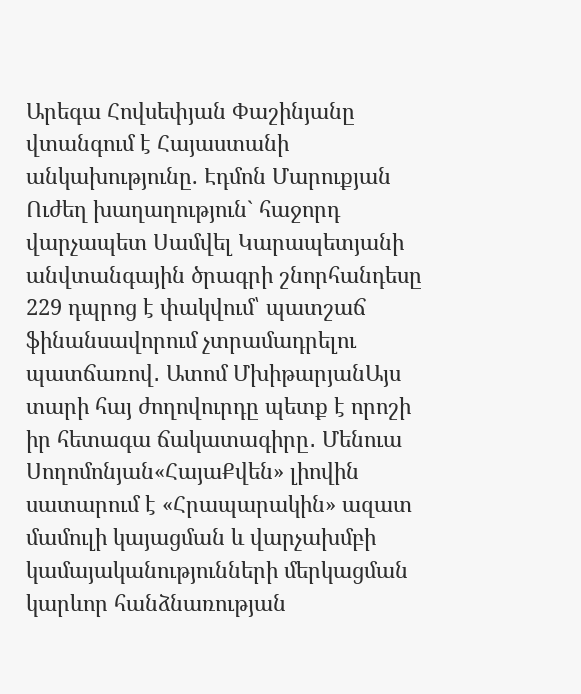Արեգա Հովսեփյան Փաշինյանը վտանգում է Հայաստանի անկախությունը. Էդմոն Մարուքյան Ուժեղ խաղաղություն` հաջորդ վարչապետ Սամվել Կարապետյանի անվտանգային ծրագրի շնորհանդեսը 229 դպրոց է փակվում՝ պատշաճ ֆինանսավորում չտրամադրելու պատճառով․ Ատոմ ՄխիթարյանԱյս տարի հայ ժողովուրդը պետք է որոշի իր հետագա ճակատագիրը․ Մենուա Սողոմոնյան«ՀայաՔվեն» լիովին սատարում է «Հրապարակին» ազատ մամուլի կայացման և վարչախմբի կամայականությունների մերկացման կարևոր հանձնառության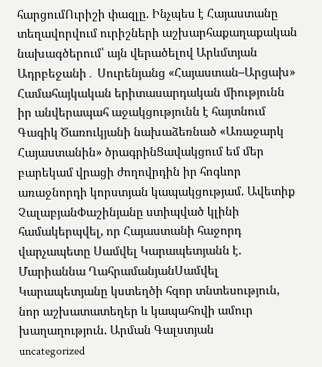հարցումՈւրիշի փազլը. Ինչպես է Հայաստանը տեղավորվում ուրիշների աշխարհաքաղաքական նախագծերում՝ այն վերածելով Արևմտյան Ադրբեջանի․ Սուրենյանց «Հայաստան–Արցախ» Համահայկական երիտասարդական միությունն իր անվերապահ աջակցությունն է հայտնում Գագիկ Ծառուկյանի նախաձեռնած «Առաջարկ Հայաստանին» ծրագրինՑավակցում եմ մեր բարեկամ վրացի ժողովրդին իր հոգևոր առաջնորդի կորստյան կապակցությամ. Ավետիք ՉալաբյանՓաշինյանը ստիպված կլինի համակերպվել, որ Հայաստանի հաջորդ վարչապետը Սամվել Կարապետյանն է. Մարիաննա ՂահրամանյանՍամվել Կարապետյանը կստեղծի հզոր տնտեսություն, նոր աշխատատեղեր և կապահովի ամուր խաղաղություն. Արման Գալստյան
uncategorized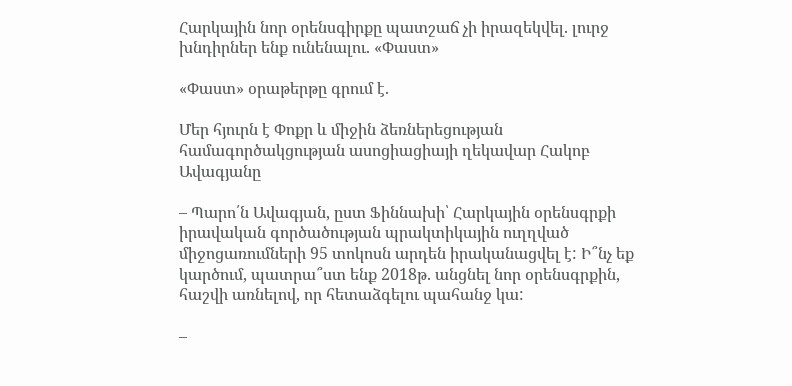Հարկային նոր օրենսգիրքը պատշաճ չի իրազեկվել. լուրջ խնդիրներ ենք ունենալու. «Փաստ»

«Փաստ» օրաթերթը գրում է.

Մեր հյուրն է Փոքր և միջին ձեռներեցության համագործակցության ասոցիացիայի ղեկավար Հակոբ Ավագյանը

– Պարո՛ն Ավագյան, ըստ Ֆիննախի՝ Հարկային օրենսգրքի իրավական գործածության պրակտիկային ուղղված միջոցառումների 95 տոկոսն արդեն իրականացվել է: Ի՞նչ եք կարծում, պատրա՞ստ ենք 2018թ. անցնել նոր օրենսգրքին, հաշվի առնելով, որ հետաձգելու պահանջ կա:

–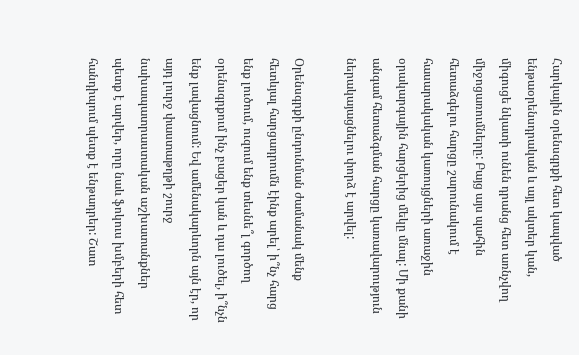Հարկային օրենսգրքի հետ կապված ենթաօրենսդրական և այլ ակտեր կան, միգուցե նկատի ունեն դրանց հետ առնչվող միջոցառումները: Բայց այս պահին հետաձգելու հարցը շարունակում է հասարակական կառույցների առաջին օրակարգային հարցերից մեկը մնալ: Մի քանի անգամ հետաձգման հարցը կառավարություն ներակայացնելու փորձ է արվել:

Օրենսգրքի ընդունման ժամանակ մենք հետևյալ հարցադրումն էինք արել՝ ի՞նչ հարց ենք լուծում, ուզում ենք տեսնե՞լ գործող օրենսգրքում ինչ բացեր կան և դա լուծել, ի՞նչն ենք լավացնում: Եվ ամենակարևորն այն էր, որ այդ լուրջ փաստաթղթի շուրջ նախապատրաստական աշխատանքներ պետք է արվեր, որը նաև ֆոկուս խմբերի հետ հանդիպում պետք է ենթադրեր: Շատ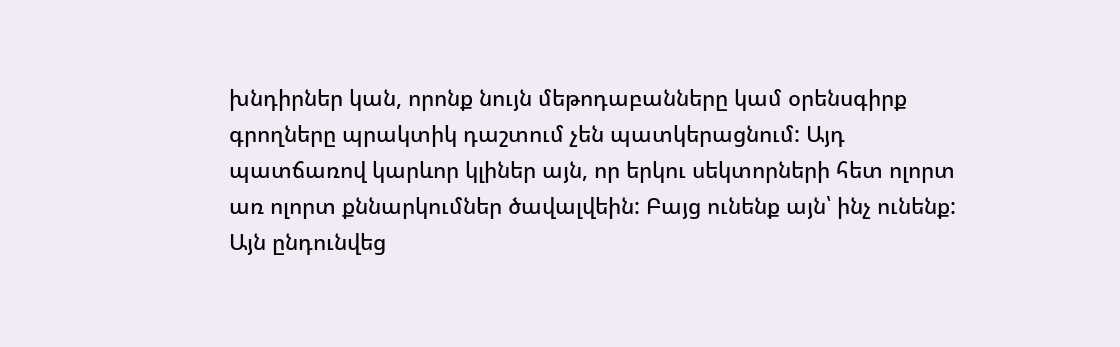խնդիրներ կան, որոնք նույն մեթոդաբանները կամ օրենսգիրք գրողները պրակտիկ դաշտում չեն պատկերացնում: Այդ պատճառով կարևոր կլիներ այն, որ երկու սեկտորների հետ ոլորտ առ ոլորտ քննարկումներ ծավալվեին: Բայց ունենք այն՝ ինչ ունենք: Այն ընդունվեց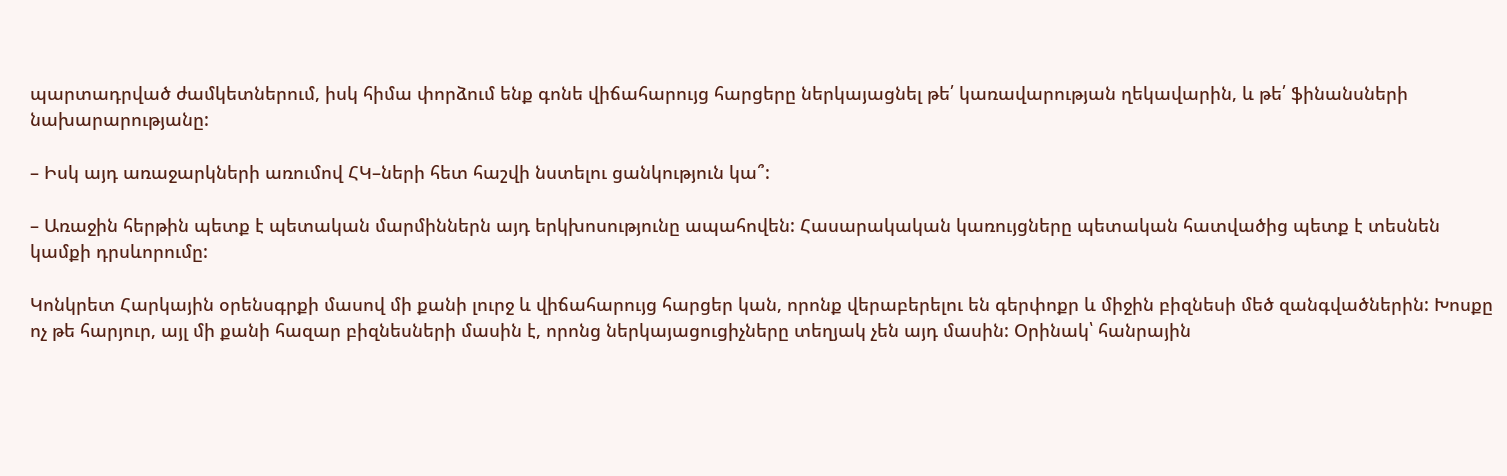պարտադրված ժամկետներում, իսկ հիմա փորձում ենք գոնե վիճահարույց հարցերը ներկայացնել թե՛ կառավարության ղեկավարին, և թե՛ ֆինանսների նախարարությանը:

– Իսկ այդ առաջարկների առումով ՀԿ–ների հետ հաշվի նստելու ցանկություն կա՞:

– Առաջին հերթին պետք է պետական մարմիններն այդ երկխոսությունը ապահովեն: Հասարակական կառույցները պետական հատվածից պետք է տեսնեն կամքի դրսևորումը:

Կոնկրետ Հարկային օրենսգրքի մասով մի քանի լուրջ և վիճահարույց հարցեր կան, որոնք վերաբերելու են գերփոքր և միջին բիզնեսի մեծ զանգվածներին: Խոսքը ոչ թե հարյուր, այլ մի քանի հազար բիզնեսների մասին է, որոնց ներկայացուցիչները տեղյակ չեն այդ մասին: Օրինակ՝ հանրային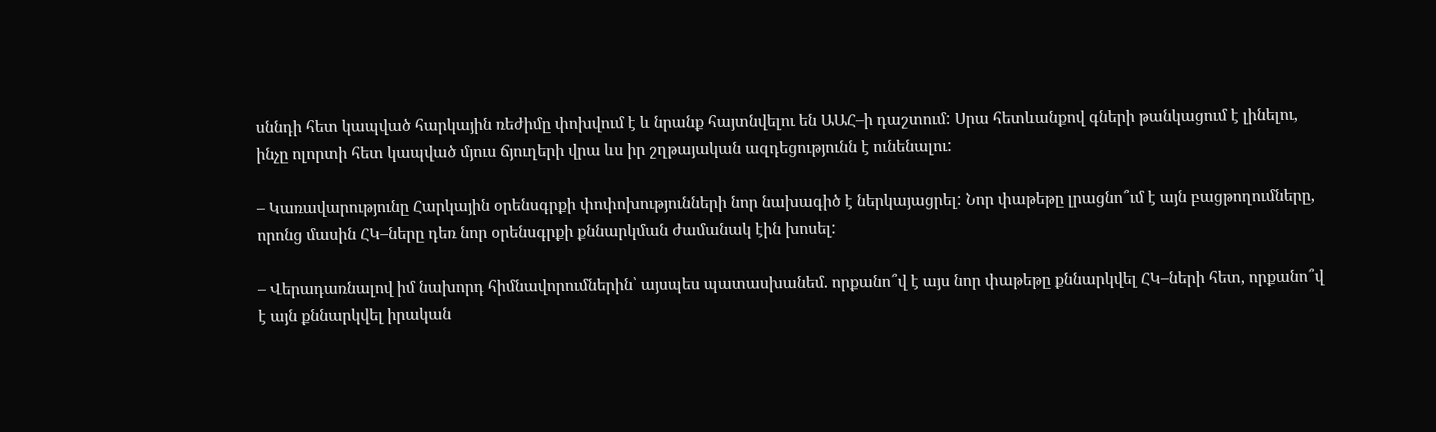սննդի հետ կապված հարկային ռեժիմը փոխվում է և նրանք հայտնվելու են ԱԱՀ–ի դաշտում: Սրա հետևանքով գների թանկացում է լինելու, ինչը ոլորտի հետ կապված մյուս ճյուղերի վրա ևս իր շղթայական ազդեցությունն է ունենալու:

– Կառավարությունը Հարկային օրենսգրքի փոփոխությունների նոր նախագիծ է ներկայացրել: Նոր փաթեթը լրացնո՞ւմ է այն բացթողումները, որոնց մասին ՀԿ–ները դեռ նոր օրենսգրքի քննարկման ժամանակ էին խոսել:

– Վերադառնալով իմ նախորդ հիմնավորումներին՝ այսպես պատասխանեմ. որքանո՞վ է այս նոր փաթեթը քննարկվել ՀԿ–ների հետ, որքանո՞վ է այն քննարկվել իրական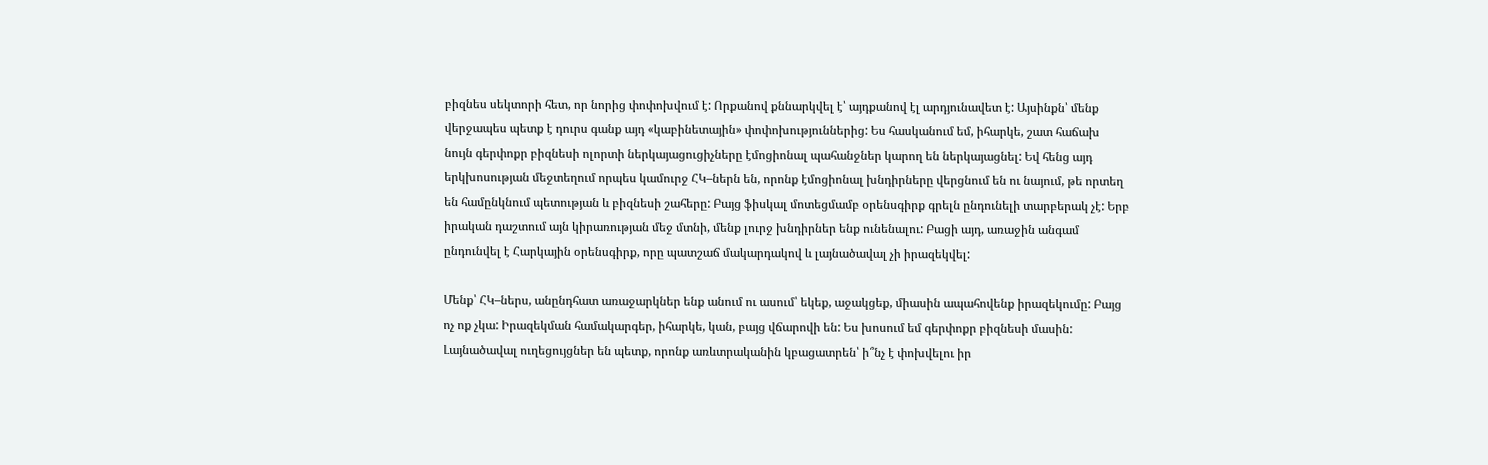բիզնես սեկտորի հետ, որ նորից փոփոխվում է: Որքանով քննարկվել է՝ այդքանով էլ արդյունավետ է: Այսինքն՝ մենք վերջապես պետք է դուրս գանք այդ «կաբինետային» փոփոխություններից: Ես հասկանում եմ, իհարկե, շատ հաճախ նույն գերփոքր բիզնեսի ոլորտի ներկայացուցիչները էմոցիոնալ պահանջներ կարող են ներկայացնել: Եվ հենց այդ երկխոսության մեջտեղում որպես կամուրջ ՀԿ–ներն են, որոնք էմոցիոնալ խնդիրները վերցնում են ու նայում, թե որտեղ են համընկնում պետության և բիզնեսի շահերը: Բայց ֆիսկալ մոտեցմամբ օրենսգիրք գրելն ընդունելի տարբերակ չէ: Երբ իրական դաշտում այն կիրառության մեջ մտնի, մենք լուրջ խնդիրներ ենք ունենալու: Բացի այդ, առաջին անգամ ընդունվել է Հարկային օրենսգիրք, որը պատշաճ մակարդակով և լայնածավալ չի իրազեկվել:

Մենք՝ ՀԿ–ներս, անընդհատ առաջարկներ ենք անում ու ասում՝ եկեք, աջակցեք, միասին ապահովենք իրազեկումը: Բայց ոչ ոք չկա: Իրազեկման համակարգեր, իհարկե, կան, բայց վճարովի են: Ես խոսում եմ գերփոքր բիզնեսի մասին: Լայնածավալ ուղեցույցներ են պետք, որոնք առևտրականին կբացատրեն՝ ի՞նչ է փոխվելու իր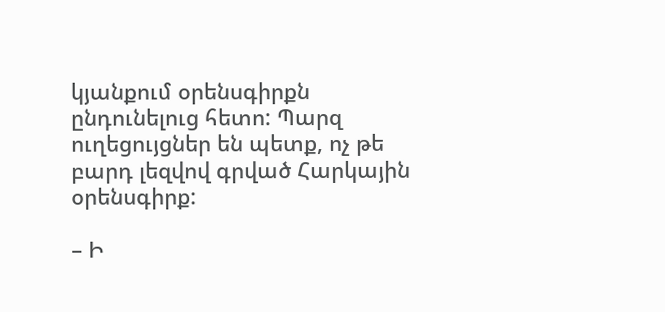կյանքում օրենսգիրքն ընդունելուց հետո: Պարզ ուղեցույցներ են պետք, ոչ թե բարդ լեզվով գրված Հարկային օրենսգիրք:

– Ի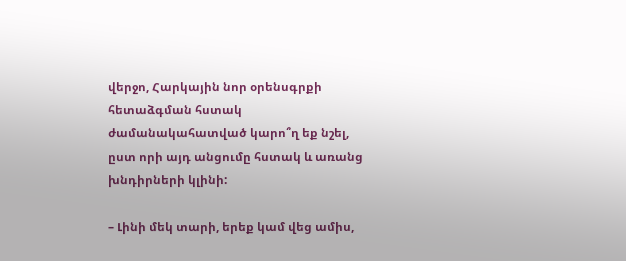վերջո, Հարկային նոր օրենսգրքի հետաձգման հստակ ժամանակահատված կարո՞ղ եք նշել, ըստ որի այդ անցումը հստակ և առանց խնդիրների կլինի:

– Լինի մեկ տարի, երեք կամ վեց ամիս,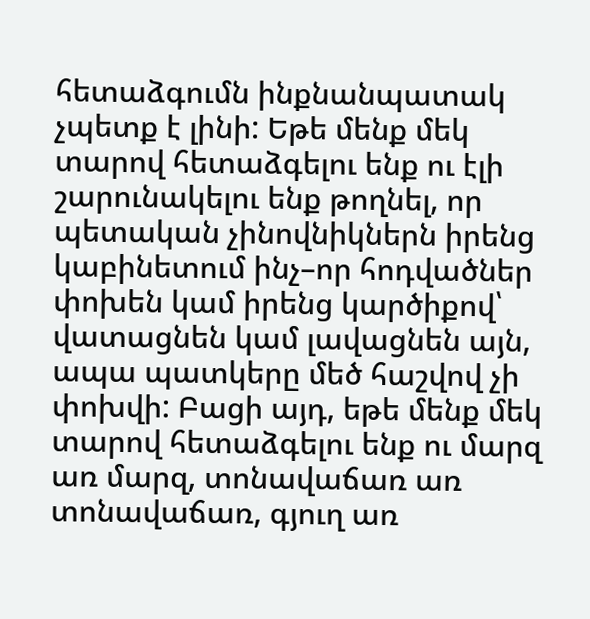հետաձգումն ինքնանպատակ չպետք է լինի: Եթե մենք մեկ տարով հետաձգելու ենք ու էլի շարունակելու ենք թողնել, որ պետական չինովնիկներն իրենց կաբինետում ինչ–որ հոդվածներ փոխեն կամ իրենց կարծիքով՝ վատացնեն կամ լավացնեն այն, ապա պատկերը մեծ հաշվով չի փոխվի: Բացի այդ, եթե մենք մեկ տարով հետաձգելու ենք ու մարզ առ մարզ, տոնավաճառ առ տոնավաճառ, գյուղ առ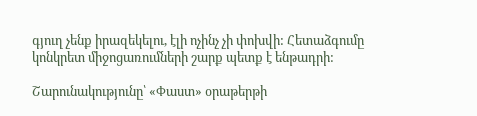գյուղ չենք իրազեկելու, էլի ոչինչ չի փոխվի: Հետաձգումը կոնկրետ միջոցառումների շարք պետք է ենթադրի:

Շարունակությունը՝ «Փաստ» օրաթերթի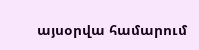այսօրվա համարում